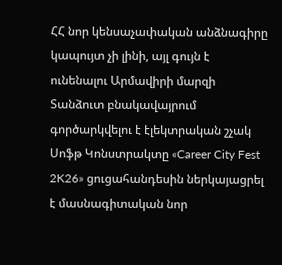ՀՀ նոր կենսաչափական անձնագիրը կապույտ չի լինի, այլ գույն է ունենալու Արմավիրի մարզի Տանձուտ բնակավայրում գործարկվելու է էլեկտրական շչակ Սոֆթ Կոնստրակտը «Career City Fest 2K26» ցուցահանդեսին ներկայացրել է մասնագիտական նոր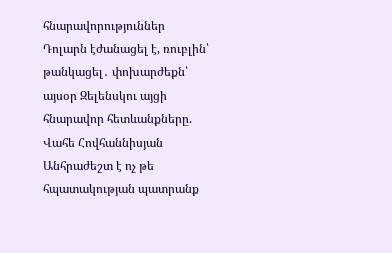հնարավորություններ Դոլարն էժանացել է, ռուբլին՝ թանկացել․ փոխարժեքն՝ այսօր Զելենսկու այցի հնարավոր հետևանքները. Վահե Հովհաննիսյան Անհրաժեշտ է ոչ թե հպատակության պատրանք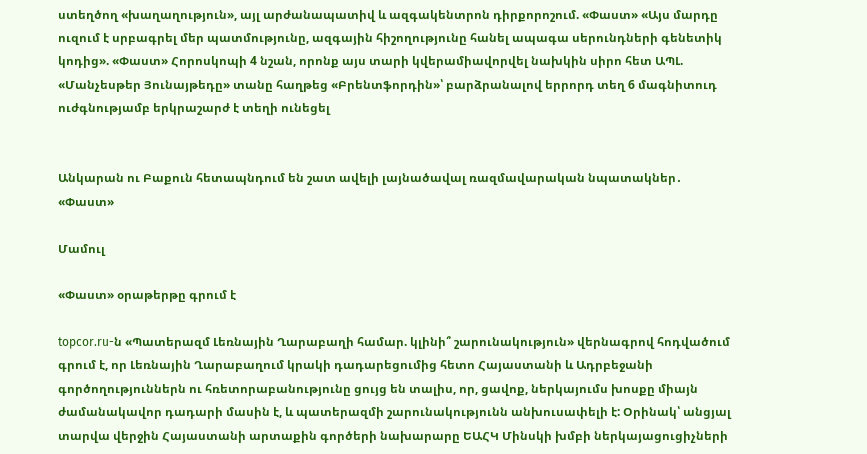ստեղծող «խաղաղություն», այլ արժանապատիվ և ազգակենտրոն դիրքորոշում. «Փաստ» «Այս մարդը ուզում է սրբագրել մեր պատմությունը, ազգային հիշողությունը հանել ապագա սերունդների գենետիկ կոդից». «Փաստ» Հորոսկոպի 4 նշան, որոնք այս տարի կվերամիավորվել նախկին սիրո հետ ԱՊԼ. «Մանչեսթեր Յունայթեդը» տանը հաղթեց «Բրենտֆորդին»՝ բարձրանալով երրորդ տեղ 6 մագնիտուդ ուժգնությամբ երկրաշարժ է տեղի ունեցել


Անկարան ու Բաքուն հետապնդում են շատ ավելի լայնածավալ ռազմավարական նպատակներ․ «Փաստ»

Մամուլ

«Փաստ» օրաթերթը գրում է

topcor.ru-ն «Պատերազմ Լեռնային Ղարաբաղի համար. կլինի՞ շարունակություն» վերնագրով հոդվածում գրում է, որ Լեռնային Ղարաբաղում կրակի դադարեցումից հետո Հայաստանի և Ադրբեջանի գործողություններն ու հռետորաբանությունը ցույց են տալիս, որ, ցավոք, ներկայումս խոսքը միայն ժամանակավոր դադարի մասին է, և պատերազմի շարունակությունն անխուսափելի է: Օրինակ՝ անցյալ տարվա վերջին Հայաստանի արտաքին գործերի նախարարը ԵԱՀԿ Մինսկի խմբի ներկայացուցիչների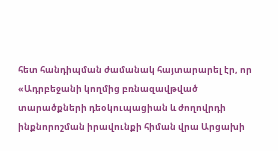հետ հանդիպման ժամանակ հայտարարել էր, որ «Ադրբեջանի կողմից բռնազավթված տարածքների դեօկուպացիան և ժողովրդի ինքնորոշման իրավունքի հիման վրա Արցախի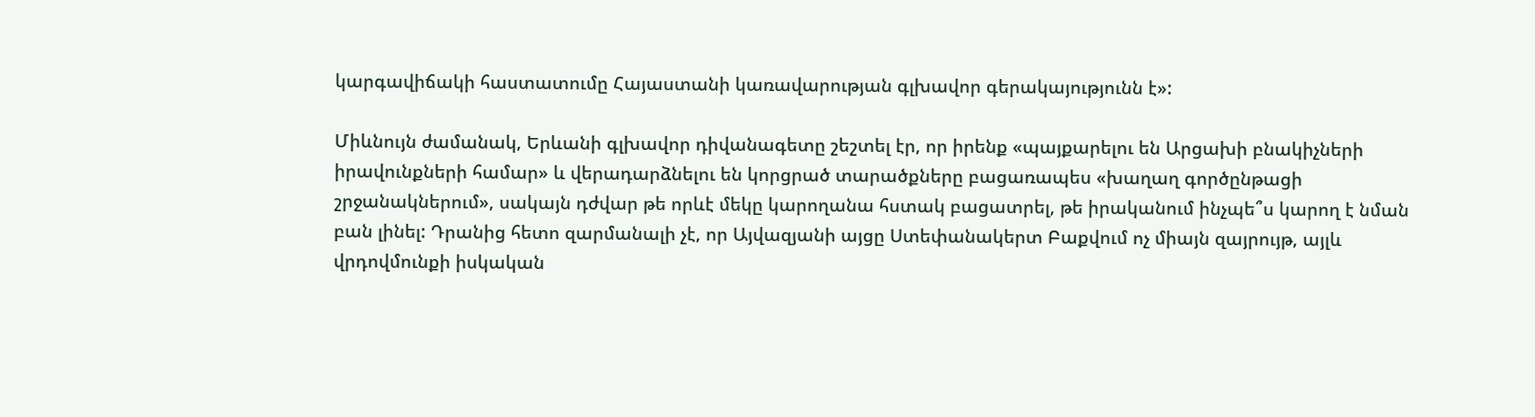կարգավիճակի հաստատումը Հայաստանի կառավարության գլխավոր գերակայությունն է»:

Միևնույն ժամանակ, Երևանի գլխավոր դիվանագետը շեշտել էր, որ իրենք «պայքարելու են Արցախի բնակիչների իրավունքների համար» և վերադարձնելու են կորցրած տարածքները բացառապես «խաղաղ գործընթացի շրջանակներում», սակայն դժվար թե որևէ մեկը կարողանա հստակ բացատրել, թե իրականում ինչպե՞ս կարող է նման բան լինել: Դրանից հետո զարմանալի չէ, որ Այվազյանի այցը Ստեփանակերտ Բաքվում ոչ միայն զայրույթ, այլև վրդովմունքի իսկական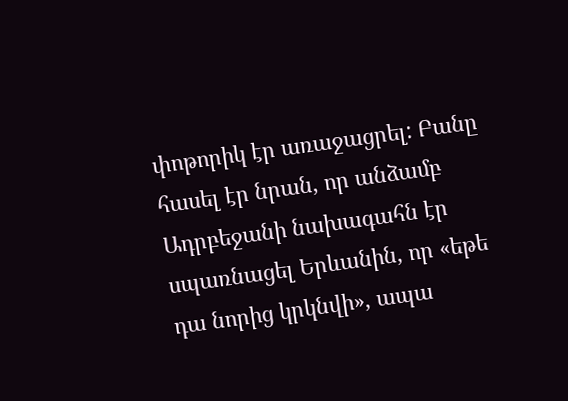փոթորիկ էր առաջացրել: Բանը հասել էր նրան, որ անձամբ Ադրբեջանի նախագահն էր սպառնացել Երևանին, որ «եթե դա նորից կրկնվի», ապա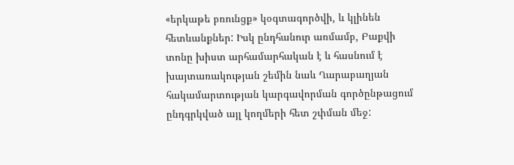«երկաթե բռունցք» կօգտագործվի, և կլինեն հետևանքներ: Իսկ ընդհանուր առմամբ, Բաքվի տոնը խիստ արհամարհական է և հասնում է խայտառակության շեմին նաև Ղարաբաղյան հակամարտության կարգավորման գործընթացում ընդգրկված այլ կողմերի հետ շփման մեջ: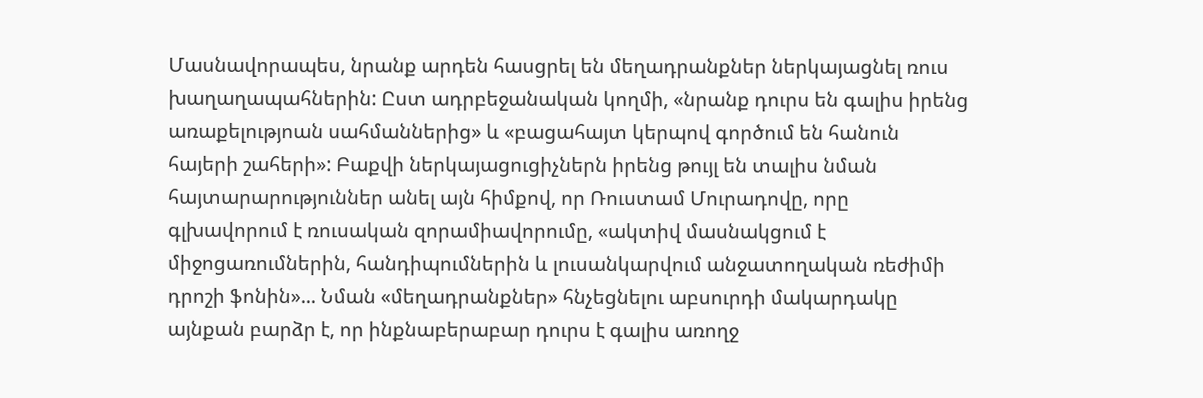Մասնավորապես, նրանք արդեն հասցրել են մեղադրանքներ ներկայացնել ռուս խաղաղապահներին: Ըստ ադրբեջանական կողմի, «նրանք դուրս են գալիս իրենց առաքելությոան սահմաններից» և «բացահայտ կերպով գործում են հանուն հայերի շահերի»: Բաքվի ներկայացուցիչներն իրենց թույլ են տալիս նման հայտարարություններ անել այն հիմքով, որ Ռուստամ Մուրադովը, որը գլխավորում է ռուսական զորամիավորումը, «ակտիվ մասնակցում է միջոցառումներին, հանդիպումներին և լուսանկարվում անջատողական ռեժիմի դրոշի ֆոնին»... Նման «մեղադրանքներ» հնչեցնելու աբսուրդի մակարդակը այնքան բարձր է, որ ինքնաբերաբար դուրս է գալիս առողջ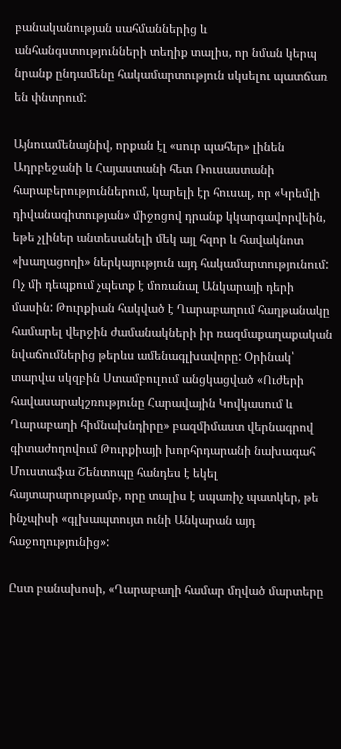բանականության սահմաններից և անհանգստությունների տեղիք տալիս, որ նման կերպ նրանք ընդամենը հակամարտություն սկսելու պատճառ են փնտրում:

Այնուամենայնիվ, որքան էլ «սուր պահեր» լինեն Ադրբեջանի և Հայաստանի հետ Ռուսաստանի հարաբերություններում, կարելի էր հուսալ, որ «Կրեմլի դիվանագիտության» միջոցով դրանք կկարգավորվեին, եթե չլիներ անտեսանելի մեկ այլ հզոր և հավակնոտ «խաղացողի» ներկայություն այդ հակամարտությունում: Ոչ մի դեպքում չպետք է մոռանալ Անկարայի դերի մասին: Թուրքիան հակված է Ղարաբաղում հաղթանակը համարել վերջին ժամանակների իր ռազմաքաղաքական նվաճումներից թերևս ամենագլխավորը: Օրինակ՝ տարվա սկզբին Ստամբուլում անցկացված «Ուժերի հավասարակշռությունը Հարավային Կովկասում և Ղարաբաղի հիմնախնդիրը» բազմիմաստ վերնագրով գիտաժողովում Թուրքիայի խորհրդարանի նախագահ Մուստաֆա Շենտոպը հանդես է եկել հայտարարությամբ, որը տալիս է սպառիչ պատկեր, թե ինչպիսի «գլխապտույտ ունի Անկարան այդ հաջողությունից»:

Ըստ բանախոսի, «Ղարաբաղի համար մղված մարտերը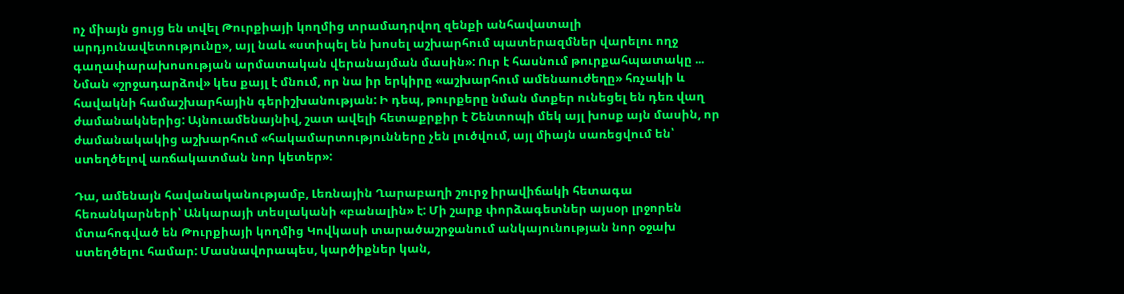ոչ միայն ցույց են տվել Թուրքիայի կողմից տրամադրվող զենքի անհավատալի արդյունավետությունը», այլ նաև «ստիպել են խոսել աշխարհում պատերազմներ վարելու ողջ գաղափարախոսության արմատական վերանայման մասին»: Ուր է հասնում թուրքահպատակը ... Նման «շրջադարձով» կես քայլ է մնում, որ նա իր երկիրը «աշխարհում ամենաուժեղը» հռչակի և հավակնի համաշխարհային գերիշխանության: Ի դեպ, թուրքերը նման մտքեր ունեցել են դեռ վաղ ժամանակներից: Այնուամենայնիվ, շատ ավելի հետաքրքիր է Շենտոպի մեկ այլ խոսք այն մասին, որ ժամանակակից աշխարհում «հակամարտությունները չեն լուծվում, այլ միայն սառեցվում են՝ ստեղծելով առճակատման նոր կետեր»:

Դա, ամենայն հավանականությամբ, Լեռնային Ղարաբաղի շուրջ իրավիճակի հետագա հեռանկարների՝ Անկարայի տեսլականի «բանալին» է: Մի շարք փորձագետներ այսօր լրջորեն մտահոգված են Թուրքիայի կողմից Կովկասի տարածաշրջանում անկայունության նոր օջախ ստեղծելու համար: Մասնավորապես, կարծիքներ կան,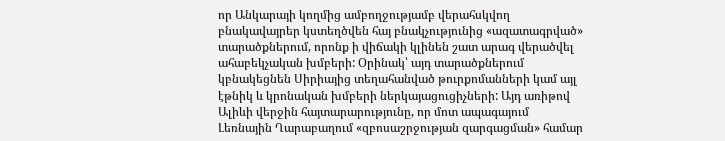որ Անկարայի կողմից ամբողջությամբ վերահսկվող բնակավայրեր կստեղծվեն հայ բնակչությունից «ազատագրված» տարածքներում, որոնք ի վիճակի կլինեն շատ արագ վերածվել ահաբեկչական խմբերի: Օրինակ՝ այդ տարածքներում կբնակեցնեն Սիրիայից տեղահանված թուրքոմանների կամ այլ էթնիկ և կրոնական խմբերի ներկայացուցիչների: Այդ առիթով Ալիևի վերջին հայտարարությունը, որ մոտ ապագայում Լեռնային Ղարաբաղում «զբոսաշրջության զարգացման» համար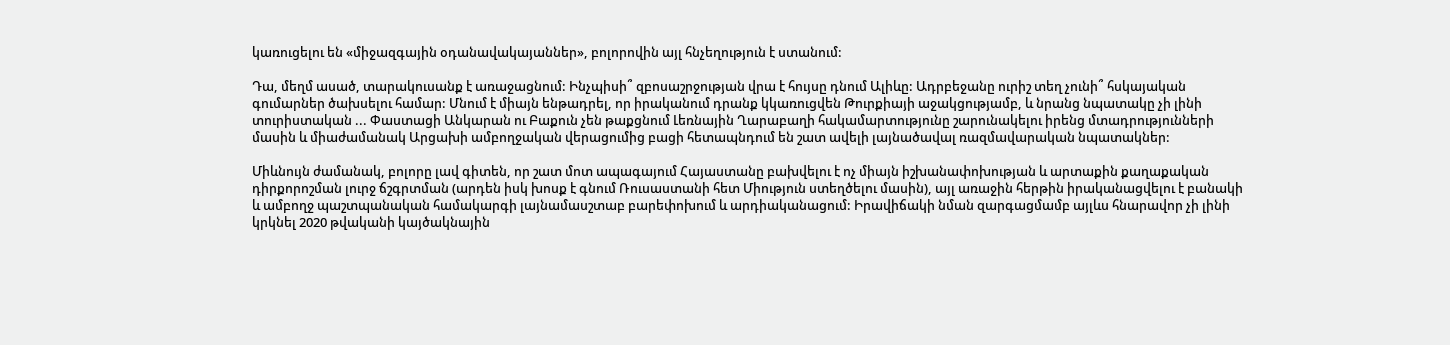կառուցելու են «միջազգային օդանավակայաններ», բոլորովին այլ հնչեղություն է ստանում:

Դա, մեղմ ասած, տարակուսանք է առաջացնում: Ինչպիսի՞ զբոսաշրջության վրա է հույսը դնում Ալիևը: Ադրբեջանը ուրիշ տեղ չունի՞ հսկայական գումարներ ծախսելու համար: Մնում է միայն ենթադրել, որ իրականում դրանք կկառուցվեն Թուրքիայի աջակցությամբ, և նրանց նպատակը չի լինի տուրիստական ... Փաստացի Անկարան ու Բաքուն չեն թաքցնում Լեռնային Ղարաբաղի հակամարտությունը շարունակելու իրենց մտադրությունների մասին և միաժամանակ Արցախի ամբողջական վերացումից բացի հետապնդում են շատ ավելի լայնածավալ ռազմավարական նպատակներ:

Միևնույն ժամանակ, բոլորը լավ գիտեն, որ շատ մոտ ապագայում Հայաստանը բախվելու է ոչ միայն իշխանափոխության և արտաքին քաղաքական դիրքորոշման լուրջ ճշգրտման (արդեն իսկ խոսք է գնում Ռուսաստանի հետ Միություն ստեղծելու մասին), այլ առաջին հերթին իրականացվելու է բանակի և ամբողջ պաշտպանական համակարգի լայնամասշտաբ բարեփոխում և արդիականացում: Իրավիճակի նման զարգացմամբ այլևս հնարավոր չի լինի կրկնել 2020 թվականի կայծակնային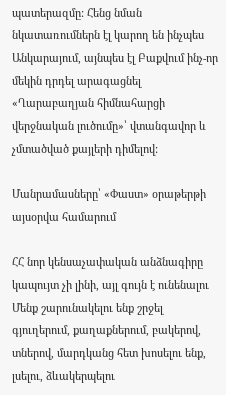պատերազմը: Հենց նման նկատառումներն էլ կարող են ինչպես Անկարայում, այնպես էլ Բաքվում ինչ-որ մեկին դրդել արագացնել «Ղարաբաղյան հիմնահարցի վերջնական լուծումը»՝ վտանգավոր և չմտածված քայլերի դիմելով:

Մանրամասները՝ «Փաստ» օրաթերթի այսօրվա համարում

ՀՀ նոր կենսաչափական անձնագիրը կապույտ չի լինի, այլ գույն է ունենալու Մենք շարունակելու ենք շրջել գյուղերում, քաղաքներում, բակերով, տներով, մարդկանց հետ խոսելու ենք, լսելու, ձևակերպելու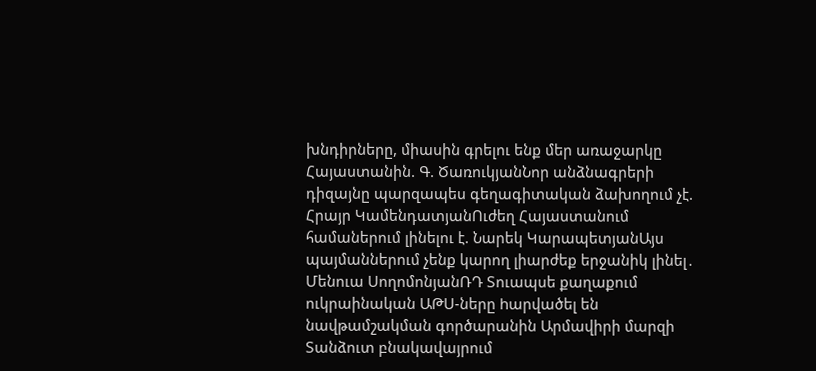խնդիրները, միասին գրելու ենք մեր առաջարկը Հայաստանին. Գ. ԾառուկյանՆոր անձնագրերի դիզայնը պարզապես գեղագիտական ձախողում չէ. Հրայր ԿամենդատյանՈւժեղ Հայաստանում համաներում լինելու է. Նարեկ ԿարապետյանԱյս պայմաններում չենք կարող լիարժեք երջանիկ լինել․ Մենուա ՍողոմոնյանՌԴ Տուապսե քաղաքում ուկրաինական ԱԹՍ-ները hարվածել են նավթամշակման գործարանին Արմավիրի մարզի Տանձուտ բնակավայրում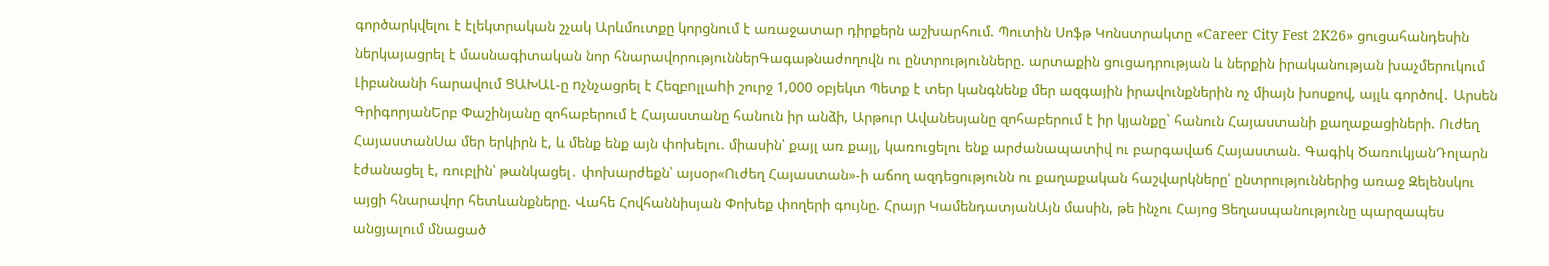գործարկվելու է էլեկտրական շչակ Արևմուտքը կորցնում է առաջատար դիրքերն աշխարհում. Պուտին Սոֆթ Կոնստրակտը «Career City Fest 2K26» ցուցահանդեսին ներկայացրել է մասնագիտական նոր հնարավորություններԳագաթնաժողովն ու ընտրությունները. արտաքին ցուցադրության և ներքին իրականության խաչմերուկում Լիբանանի հարավում ՑԱԽԱԼ-ը nչնչացրել է Հեզբnլլաhի շուրջ 1,000 օբյեկտ Պետք է տեր կանգնենք մեր ազգային իրավունքներին ոչ միայն խոսքով, այլև գործով․ Արսեն ԳրիգորյանԵրբ Փաշինյանը զոհաբերում է Հայաստանը հանուն իր անձի, Արթուր Ավանեսյանը զոհաբերում է իր կյանքը` հանուն Հայաստանի քաղաքացիների. Ուժեղ ՀայաստանՍա մեր երկիրն է, և մենք ենք այն փոխելու. միասին՝ քայլ առ քայլ, կառուցելու ենք արժանապատիվ ու բարգավաճ Հայաստան. Գագիկ ԾառուկյանԴոլարն էժանացել է, ռուբլին՝ թանկացել․ փոխարժեքն՝ այսօր«Ուժեղ Հայաստան»-ի աճող ազդեցությունն ու քաղաքական հաշվարկները՝ ընտրություններից առաջ Զելենսկու այցի հնարավոր հետևանքները. Վահե Հովհաննիսյան Փոխեք փողերի գույնը. Հրայր ԿամենդատյանԱյն մասին, թե ինչու Հայոց Ցեղասպանությունը պարզապես անցյալում մնացած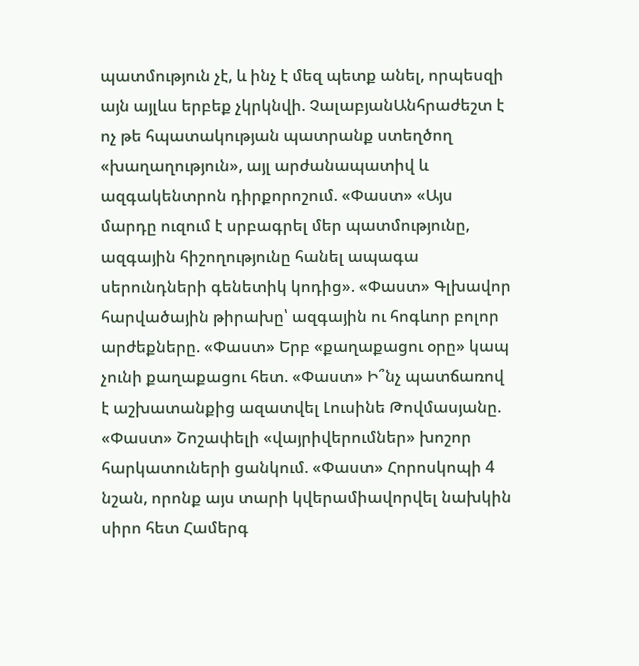պատմություն չէ, և ինչ է մեզ պետք անել, որպեսզի այն այլևս երբեք չկրկնվի. ՉալաբյանԱնհրաժեշտ է ոչ թե հպատակության պատրանք ստեղծող «խաղաղություն», այլ արժանապատիվ և ազգակենտրոն դիրքորոշում. «Փաստ» «Այս մարդը ուզում է սրբագրել մեր պատմությունը, ազգային հիշողությունը հանել ապագա սերունդների գենետիկ կոդից». «Փաստ» Գլխավոր հարվածային թիրախը՝ ազգային ու հոգևոր բոլոր արժեքները. «Փաստ» Երբ «քաղաքացու օրը» կապ չունի քաղաքացու հետ. «Փաստ» Ի՞նչ պատճառով է աշխատանքից ազատվել Լուսինե Թովմասյանը. «Փաստ» Շոշափելի «վայրիվերումներ» խոշոր հարկատուների ցանկում. «Փաստ» Հորոսկոպի 4 նշան, որոնք այս տարի կվերամիավորվել նախկին սիրո հետ Համերգ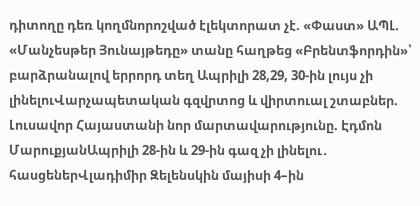դիտողը դեռ կողմնորոշված էլեկտորատ չէ. «Փաստ» ԱՊԼ. «Մանչեսթեր Յունայթեդը» տանը հաղթեց «Բրենտֆորդին»՝ բարձրանալով երրորդ տեղ Ապրիլի 28,29, 30-ին լույս չի լինելուՎարչապետական գզվրտոց և վիրտուալ շտաբներ. Լուսավոր Հայաստանի նոր մարտավարությունը. Էդմոն ՄարուքյանԱպրիլի 28-ին և 29-ին գազ չի լինելու․ հասցեներՎլադիմիր Զելենսկին մայիսի 4–ին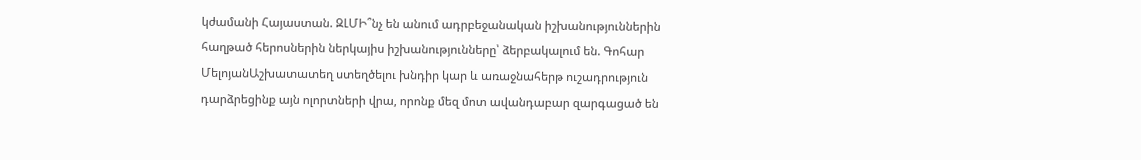կժամանի Հայաստան. ԶԼՄԻ՞նչ են անում ադրբեջանական իշխանություններին հաղթած հերոսներին ներկայիս իշխանությունները՝ ձերբակալում են. Գոհար ՄելոյանԱշխատատեղ ստեղծելու խնդիր կար և առաջնահերթ ուշադրություն դարձրեցինք այն ոլորտների վրա, որոնք մեզ մոտ ավանդաբար զարգացած են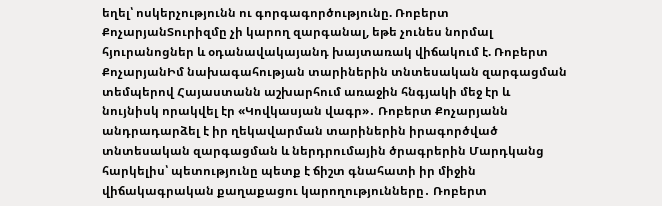եղել՝ ոսկերչությունն ու գորգագործությունը. Ռոբերտ ՔոչարյանՏուրիզմը չի կարող զարգանալ, եթե չունես նորմալ հյուրանոցներ և օդանավակայանդ խայտառակ վիճակում է. Ռոբերտ ՔոչարյանԻմ նախագահության տարիներին տնտեսական զարգացման տեմպերով Հայաստանն աշխարհում առաջին հնգյակի մեջ էր և նույնիսկ որակվել էր «Կովկասյան վագր»․ Ռոբերտ Քոչարյանն անդրադարձել է իր ղեկավարման տարիներին իրագործված տնտեսական զարգացման և ներդրումային ծրագրերին Մարդկանց հարկելիս՝ պետությունը պետք է ճիշտ գնահատի իր միջին վիճակագրական քաղաքացու կարողությունները․ Ռոբերտ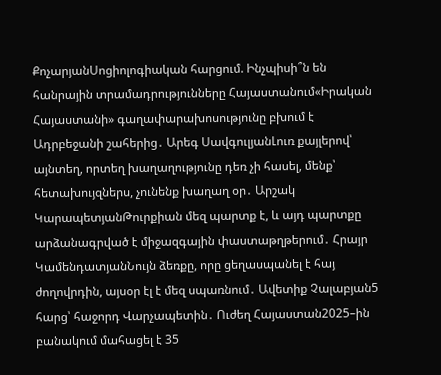ՔոչարյանՍոցիոլոգիական հարցում. Ինչպիսի՞ն են հանրային տրամադրությունները Հայաստանում«Իրական Հայաստանի» գաղափարախոսությունը բխում է Ադրբեջանի շահերից․ Արեգ ՍավգուլյանԼուռ քայլերով՝ այնտեղ, որտեղ խաղաղությունը դեռ չի հասել, մենք՝ հետախույզներս, չունենք խաղաղ օր․ Արշակ ԿարապետյանԹուրքիան մեզ պարտք է, և այդ պարտքը արձանագրված է միջազգային փաստաթղթերում․ Հրայր ԿամենդատյանՆույն ձեռքը, որը ցեղասպանել է հայ ժողովրդին, այսօր էլ է մեզ սպառնում․ Ավետիք Չալաբյան5 հարց՝ հաջորդ Վարչապետին․ Ուժեղ Հայաստան2025–ին բանակում մահացել է 35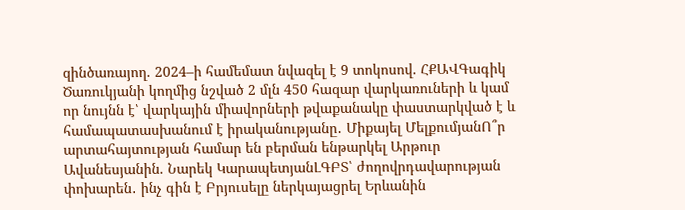զինծառայող. 2024–ի համեմատ նվազել է 9 տոկոսով. ՀՔԱՎԳագիկ Ծառուկյանի կողմից նշված 2 մլն 450 հազար վարկառուների և կամ որ նույնն է՝ վարկային միավորների թվաքանակը փաստարկված է և համապատասխանում է իրականությանը․ Միքայել ՄելքումյանՈ՞ր արտահայտության համար են բերման ենթարկել Արթուր Ավանեսյանին. Նարեկ ԿարապետյանԼԳԲՏ՝ ժողովրդավարության փոխարեն․ ինչ գին է Բրյուսելը ներկայացրել Երևանին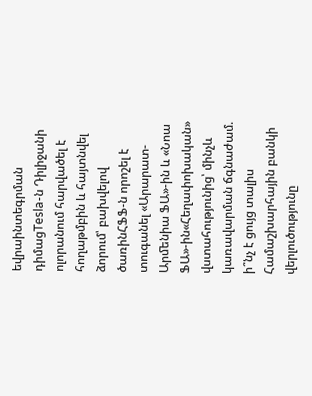եվրաինտեգրման դիմացTesla-ն Դիլիջանի ոլորանում հարվածել է հողաթմբին և հայտնվել ձորում՝ բախվելով ծառինՀՖՖ-ն որոշել է տուգանել «Արարատ-Արﬔնիա ՖԱ»-ին և «Նոա ՖԱ»-ին«Հեղափոխական» վստահությունից՝ մինչև կառավարման ճգնաժամ. ի՞նչ է ցույց տալիս Համաշխարհային բանկի վերլուծությունը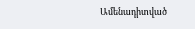Ամենադիտված